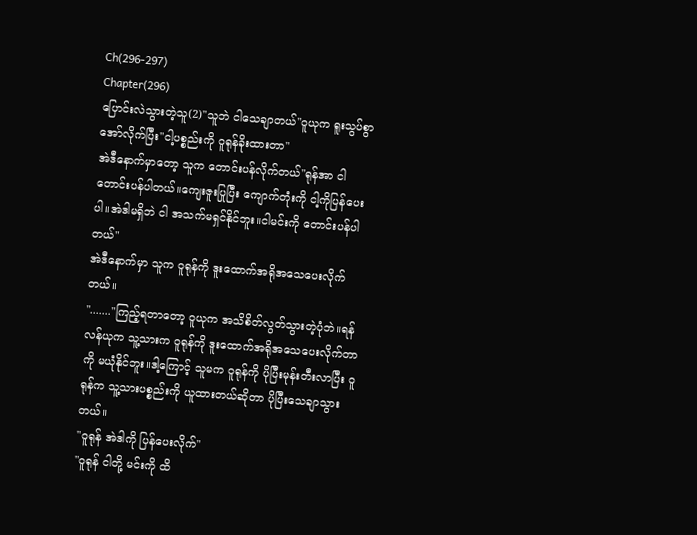Ch(296-297)
Chapter(296)
ပြောင်းလဲသွားတဲ့သူ(2)"သူဘဲ ငါသေချာတယ်"ဝူယုက ရူးသွပ်စွာအော်လိုက်ပြီး"ငါ့ပစ္စည်းကို ဝူရုန်ခိုးထားတာ"
အဲဒီနောက်မှာတော့ သူက တောင်းပန်လိုက်တယ်"ရုန်အာ ငါတောင်းပန်ပါတယ်။ကျေးဇူးပြုပြီး ကျောက်တုံးကို ငါ့ကိုပြန်ပေးပါ။အဲဒါမရှိဘဲ ငါ အသက်မရှင်နိုင်ဘူး။ငါမင်းကို တောင်းပန်ပါတယ်"
အဲဒီနောက်မှာ သူက ဝူရုန်ကို ဒူးထောက်အရိုအသေပေးလိုက်တယ်။
"......."ကြည့်ရတာတော့ ဝူယုက အသိစိတ်လွတ်သွားတဲ့ပုံဘဲ။ရန်လန်ယုက သူ့သားက ဝူရုန်ကို ဒူးထောက်အရိုအသေပေးလိုက်တာကို မယုံနိုင်ဘူး။ဒါ့ကြောင့် သူမက ဝူရုန်ကို ပိုပြီးမုန်းတီးလာပြီး ဝူရုန်က သူ့သားပစ္စည်းကို ယူထားတယ်ဆိုတာ ပိုပြီးသေချာသွားတယ်။
"ဝူရုန် အဲဒါကို ပြန်ပေးလိုက်"
"ဝူရုန် ငါတို့ မင်းကို ထိ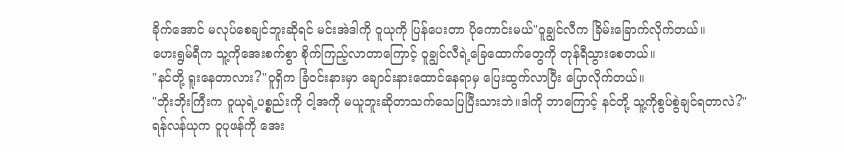ခိုက်အောင် မလုပ်စေချင်ဘူးဆိုရင် မင်းအဲဒါကို ဝူယုကို ပြန်ပေးတာ ပိုကောင်းမယ်"ဝူချွင်လီက ခြိမ်းခြောက်လိုက်တယ်။
ဟေးရွမ်ရီက သူ့ကိုအေးစက်စွာ စိုက်ကြည့်လာတာကြောင့် ဝူချွင်လီရဲ့ခြေထောက်တွေကို တုန်ရီသွားစေတယ်။
"နင်တို့ ရူးနေတာလား?"ဝူရှိက ခြံဝင်းနားမှာ ချောင်းနားထောင်နေရာမှ ပြေးထွက်လာပြီး ပြောလိုက်တယ်။
"ဘိုးဘိုးကြီးက ဝူယုရဲ့ပစ္စည်းကို ငါ့အကို မယူဘူးဆိုတာသက်သေပြပြီးသားဘဲ။ဒါကို ဘာကြောင့် နင်တို့ သူ့ကိုစွပ်စွဲချင်ရတာလဲ?"
ရန်လန်ယုက ဝူပုဖန်ကို အေး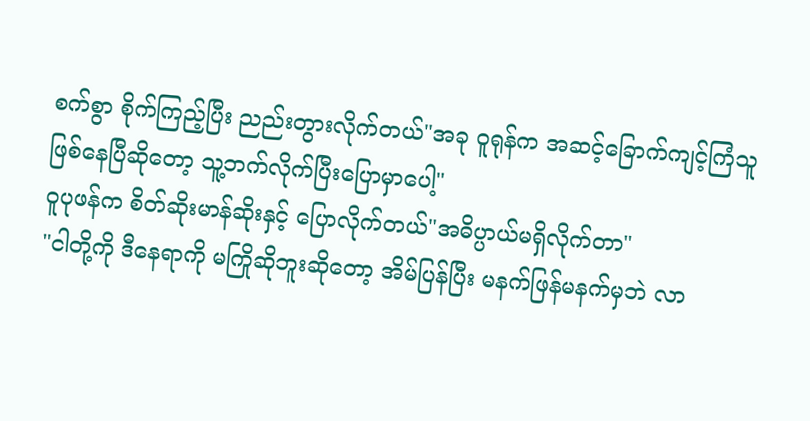စက်စွာ စိုက်ကြည့်ပြီး ညည်းတွားလိုက်တယ်"အခု ဝူရုန်က အဆင့်ခြောက်ကျင့်ကြံသူဖြစ်နေပြီဆိုတော့ သူ့ဘက်လိုက်ပြီးပြောမှာပေါ့"
ဝူပုဖန်က စိတ်ဆိုးမာန်ဆိုးနှင့် ပြောလိုက်တယ်"အဓိပ္ပာယ်မရှိလိုက်တာ"
"ငါတို့ကို ဒီနေရာကို မကြိုဆိုဘူးဆိုတော့ အိမ်ပြန်ပြီး မနက်ဖြန်မနက်မှဘဲ လာ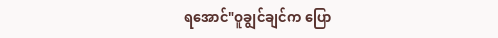ရအောင်"ဝူချွင်ချင်က ပြော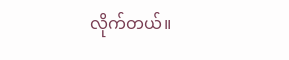လိုက်တယ်။